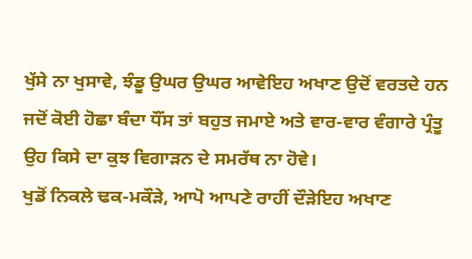ਖੁੱਸੇ ਨਾ ਖੁਸਾਵੇ, ਝੰਡੂ ਉਘਰ ਉਘਰ ਆਵੇਇਹ ਅਖਾਣ ਉਦੋਂ ਵਰਤਦੇ ਹਨ ਜਦੋਂ ਕੋਈ ਹੋਛਾ ਬੰਦਾ ਧੌਂਸ ਤਾਂ ਬਹੁਤ ਜਮਾਏ ਅਤੇ ਵਾਰ-ਵਾਰ ਵੰਗਾਰੇ ਪ੍ਰੰਤੂ ਉਹ ਕਿਸੇ ਦਾ ਕੁਝ ਵਿਗਾੜਨ ਦੇ ਸਮਰੱਥ ਨਾ ਹੋਵੇ।
ਖੁਡੋਂ ਨਿਕਲੇ ਢਕ-ਮਕੌੜੇ, ਆਪੋ ਆਪਣੇ ਰਾਹੀਂ ਦੌੜੇਇਹ ਅਖਾਣ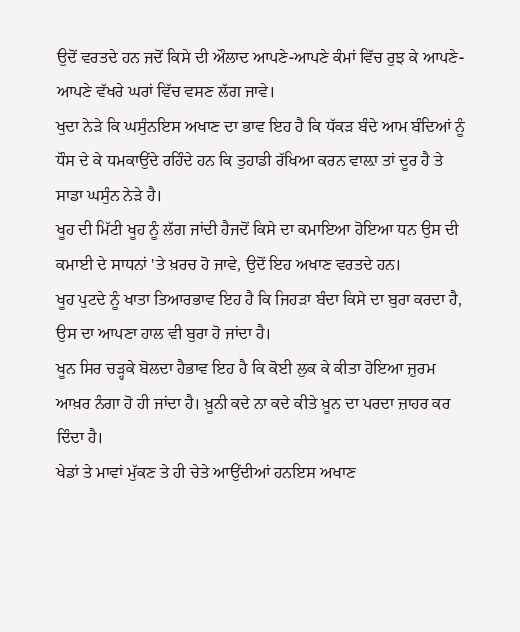ਉਦੋਂ ਵਰਤਦੇ ਹਨ ਜਦੋਂ ਕਿਸੇ ਦੀ ਔਲਾਦ ਆਪਣੇ-ਆਪਣੇ ਕੰਮਾਂ ਵਿੱਚ ਰੁਝ ਕੇ ਆਪਣੇ-ਆਪਣੇ ਵੱਖਰੇ ਘਰਾਂ ਵਿੱਚ ਵਸਣ ਲੱਗ ਜਾਵੇ।
ਖੁਦਾ ਨੇੜੇ ਕਿ ਘਸੁੰਨਇਸ ਅਖਾਣ ਦਾ ਭਾਵ ਇਹ ਹੈ ਕਿ ਧੱਕੜ ਬੰਦੇ ਆਮ ਬੰਦਿਆਂ ਨੂੰ ਧੌਸ ਦੇ ਕੇ ਧਮਕਾਉਂਦੇ ਰਹਿੰਦੇ ਹਨ ਕਿ ਤੁਹਾਡੀ ਰੱਖਿਆ ਕਰਨ ਵਾਲ਼ਾ ਤਾਂ ਦੂਰ ਹੈ ਤੇ ਸਾਡਾ ਘਸੁੰਨ ਨੇੜੇ ਹੈ।
ਖੂਹ ਦੀ ਮਿੱਟੀ ਖੂਹ ਨੂੰ ਲੱਗ ਜਾਂਦੀ ਹੈਜਦੋਂ ਕਿਸੇ ਦਾ ਕਮਾਇਆ ਹੋਇਆ ਧਨ ਉਸ ਦੀ ਕਮਾਈ ਦੇ ਸਾਧਨਾਂ 'ਤੇ ਖ਼ਰਚ ਹੋ ਜਾਵੇ, ਉਦੋਂ ਇਹ ਅਖਾਣ ਵਰਤਦੇ ਹਨ।
ਖੂਹ ਪੁਟਦੇ ਨੂੰ ਖਾਤਾ ਤਿਆਰਭਾਵ ਇਹ ਹੈ ਕਿ ਜਿਹੜਾ ਬੰਦਾ ਕਿਸੇ ਦਾ ਬੁਰਾ ਕਰਦਾ ਹੈ, ਉਸ ਦਾ ਆਪਣਾ ਹਾਲ ਵੀ ਬੁਰਾ ਹੋ ਜਾਂਦਾ ਹੈ।
ਖੂਨ ਸਿਰ ਚੜ੍ਹਕੇ ਬੋਲਦਾ ਹੈਭਾਵ ਇਹ ਹੈ ਕਿ ਕੋਈ ਲੁਕ ਕੇ ਕੀਤਾ ਹੋਇਆ ਜ਼ੁਰਮ ਆਖ਼ਰ ਨੰਗਾ ਹੋ ਹੀ ਜਾਂਦਾ ਹੈ। ਖ਼ੂਨੀ ਕਦੇ ਨਾ ਕਦੇ ਕੀਤੇ ਖ਼ੂਨ ਦਾ ਪਰਦਾ ਜ਼ਾਹਰ ਕਰ ਦਿੰਦਾ ਹੈ।
ਖੇਡਾਂ ਤੇ ਮਾਵਾਂ ਮੁੱਕਣ ਤੇ ਹੀ ਚੇਤੇ ਆਉਂਦੀਆਂ ਹਨਇਸ ਅਖਾਣ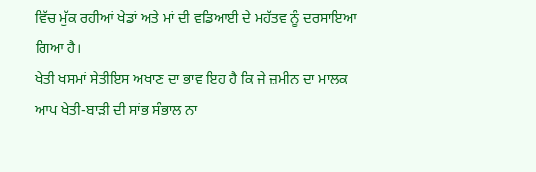ਵਿੱਚ ਮੁੱਕ ਰਹੀਆਂ ਖੇਡਾਂ ਅਤੇ ਮਾਂ ਦੀ ਵਡਿਆਈ ਦੇ ਮਹੱਤਵ ਨੂੰ ਦਰਸਾਇਆ ਗਿਆ ਹੈ।
ਖੇਤੀ ਖਸਮਾਂ ਸੇਤੀਇਸ ਅਖਾਣ ਦਾ ਭਾਵ ਇਹ ਹੈ ਕਿ ਜੇ ਜ਼ਮੀਨ ਦਾ ਮਾਲਕ ਆਪ ਖੇਤੀ-ਬਾੜੀ ਦੀ ਸਾਂਭ ਸੰਭਾਲ ਨਾ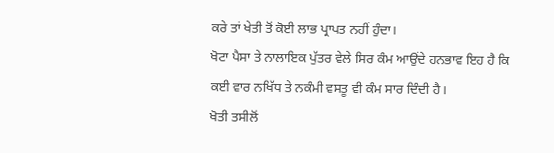ਕਰੇ ਤਾਂ ਖੇਤੀ ਤੋਂ ਕੋਈ ਲਾਭ ਪ੍ਰਾਪਤ ਨਹੀਂ ਹੁੰਦਾ।
ਖੋਟਾ ਪੈਸਾ ਤੇ ਨਾਲਾਇਕ ਪੁੱਤਰ ਵੇਲੇ ਸਿਰ ਕੰਮ ਆਉਂਦੇ ਹਨਭਾਵ ਇਹ ਹੈ ਕਿ ਕਈ ਵਾਰ ਨਖਿੱਧ ਤੇ ਨਕੰਮੀ ਵਸਤੂ ਵੀ ਕੰਮ ਸਾਰ ਦਿੰਦੀ ਹੈ।
ਖੋਤੀ ਤਸੀਲੋਂ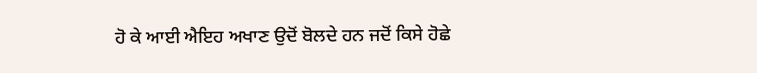ਹੋ ਕੇ ਆਈ ਐਇਹ ਅਖਾਣ ਉਦੋਂ ਬੋਲਦੇ ਹਨ ਜਦੋਂ ਕਿਸੇ ਹੋਛੇ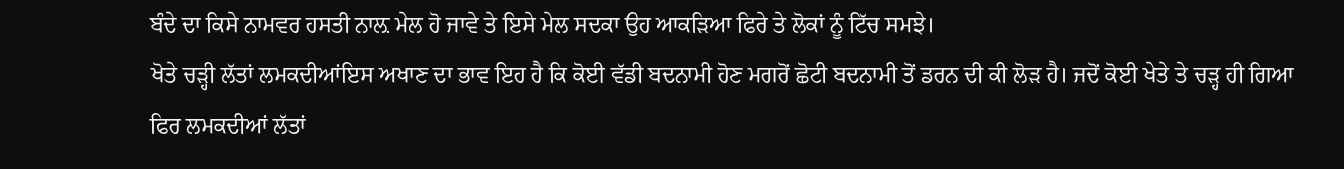ਬੰਦੇ ਦਾ ਕਿਸੇ ਨਾਮਵਰ ਹਸਤੀ ਨਾਲ਼ ਮੇਲ ਹੋ ਜਾਵੇ ਤੇ ਇਸੇ ਮੇਲ ਸਦਕਾ ਉਹ ਆਕੜਿਆ ਫਿਰੇ ਤੇ ਲੋਕਾਂ ਨੂੰ ਟਿੱਚ ਸਮਝੇ।
ਖੋਤੇ ਚੜ੍ਹੀ ਲੱਤਾਂ ਲਮਕਦੀਆਂਇਸ ਅਖਾਣ ਦਾ ਭਾਵ ਇਹ ਹੈ ਕਿ ਕੋਈ ਵੱਡੀ ਬਦਨਾਮੀ ਹੋਣ ਮਗਰੋਂ ਛੋਟੀ ਬਦਨਾਮੀ ਤੋਂ ਡਰਨ ਦੀ ਕੀ ਲੋੜ ਹੈ। ਜਦੋਂ ਕੋਈ ਖੇਤੇ ਤੇ ਚੜ੍ਹ ਹੀ ਗਿਆ ਫਿਰ ਲਮਕਦੀਆਂ ਲੱਤਾਂ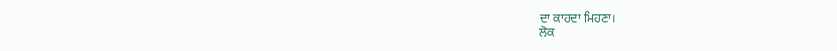ਦਾ ਕਾਹਦਾ ਮਿਹਣਾ।
ਲੋਕ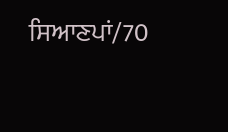ਸਿਆਣਪਾਂ/70